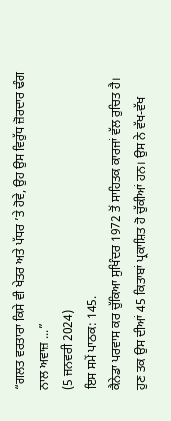“ਗਲਤ ਵਰਤਾਰਾ ਕਿਸੇ ਵੀ ਖੇਤਰ ਅਤੇ ਪੱਧਰ ’ਤੇ ਹੋਵੇ, ਉਹ ਉਸ ਵਿਰੁੱਧ ਜ਼ੋਰਦਾਰ ਢੰਗ ਨਾਲ ਅਵਾਜ਼ ...”
(5 ਜਨਵਰੀ 2024)
ਇਸ ਸਮੇਂ ਪਾਠਕ: 145.
ਕੈਨੇਡਾ ਪਰਵਾਸ ਕਰ ਚੁੱਕਿਆ ਸੁਖਿੰਦਰ 1972 ਤੋਂ ਸਾਹਿਤਕ ਕਾਰਜਾਂ ਵੱਲ ਰੁਚਿਤ ਹੈ। ਹੁਣ ਤਕ ਉਸ ਦੀਆਂ 45 ਕਿਤਾਬਾਂ ਪ੍ਰਕਾਸ਼ਿਤ ਹੋ ਚੁੱਕੀਆਂ ਹਨ। ਉਸ ਨੇ ਵੱਖ-ਵੱਖ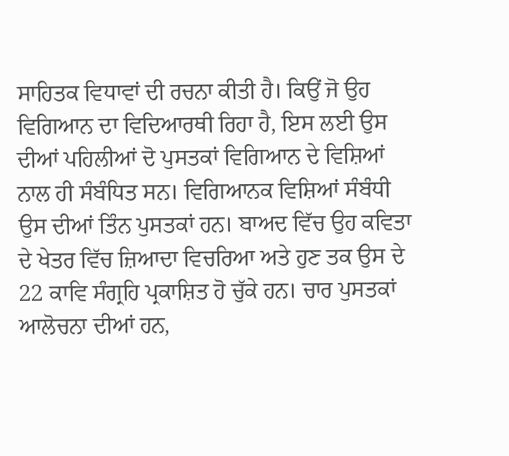ਸਾਹਿਤਕ ਵਿਧਾਵਾਂ ਦੀ ਰਚਨਾ ਕੀਤੀ ਹੈ। ਕਿਉਂ ਜੋ ਉਹ ਵਿਗਿਆਨ ਦਾ ਵਿਦਿਆਰਥੀ ਰਿਹਾ ਹੈ, ਇਸ ਲਈ ਉਸ ਦੀਆਂ ਪਹਿਲੀਆਂ ਦੋ ਪੁਸਤਕਾਂ ਵਿਗਿਆਨ ਦੇ ਵਿਸ਼ਿਆਂ ਨਾਲ ਹੀ ਸੰਬੰਧਿਤ ਸਨ। ਵਿਗਿਆਨਕ ਵਿਸ਼ਿਆਂ ਸੰਬੰਧੀ ਉਸ ਦੀਆਂ ਤਿੰਨ ਪੁਸਤਕਾਂ ਹਨ। ਬਾਅਦ ਵਿੱਚ ਉਹ ਕਵਿਤਾ ਦੇ ਖੇਤਰ ਵਿੱਚ ਜ਼ਿਆਦਾ ਵਿਚਰਿਆ ਅਤੇ ਹੁਣ ਤਕ ਉਸ ਦੇ 22 ਕਾਵਿ ਸੰਗ੍ਰਹਿ ਪ੍ਰਕਾਸ਼ਿਤ ਹੋ ਚੁੱਕੇ ਹਨ। ਚਾਰ ਪੁਸਤਕਾਂ ਆਲੋਚਨਾ ਦੀਆਂ ਹਨ,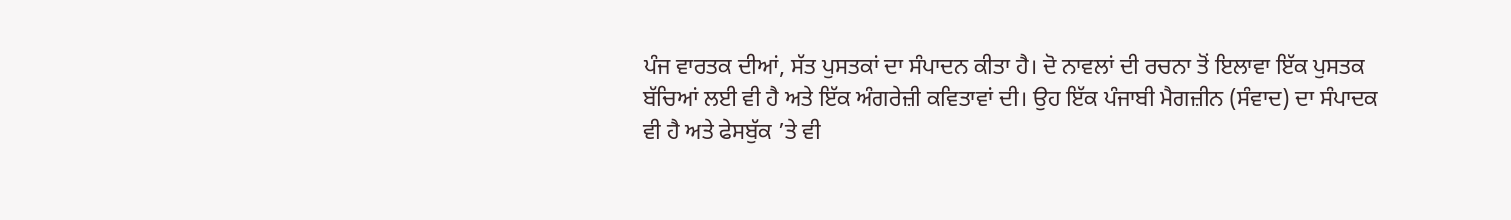ਪੰਜ ਵਾਰਤਕ ਦੀਆਂ, ਸੱਤ ਪੁਸਤਕਾਂ ਦਾ ਸੰਪਾਦਨ ਕੀਤਾ ਹੈ। ਦੋ ਨਾਵਲਾਂ ਦੀ ਰਚਨਾ ਤੋਂ ਇਲਾਵਾ ਇੱਕ ਪੁਸਤਕ ਬੱਚਿਆਂ ਲਈ ਵੀ ਹੈ ਅਤੇ ਇੱਕ ਅੰਗਰੇਜ਼ੀ ਕਵਿਤਾਵਾਂ ਦੀ। ਉਹ ਇੱਕ ਪੰਜਾਬੀ ਮੈਗਜ਼ੀਨ (ਸੰਵਾਦ) ਦਾ ਸੰਪਾਦਕ ਵੀ ਹੈ ਅਤੇ ਫੇਸਬੁੱਕ ’ਤੇ ਵੀ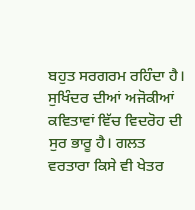ਬਹੁਤ ਸਰਗਰਮ ਰਹਿੰਦਾ ਹੈ।
ਸੁਖਿੰਦਰ ਦੀਆਂ ਅਜੋਕੀਆਂ ਕਵਿਤਾਵਾਂ ਵਿੱਚ ਵਿਦਰੋਹ ਦੀ ਸੁਰ ਭਾਰੂ ਹੈ। ਗਲਤ ਵਰਤਾਰਾ ਕਿਸੇ ਵੀ ਖੇਤਰ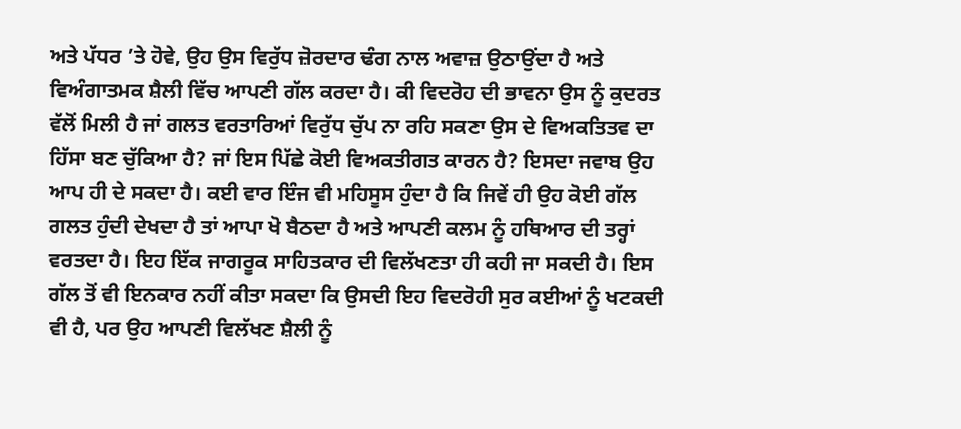ਅਤੇ ਪੱਧਰ ’ਤੇ ਹੋਵੇ, ਉਹ ਉਸ ਵਿਰੁੱਧ ਜ਼ੋਰਦਾਰ ਢੰਗ ਨਾਲ ਅਵਾਜ਼ ਉਠਾਉਂਦਾ ਹੈ ਅਤੇ ਵਿਅੰਗਾਤਮਕ ਸ਼ੈਲੀ ਵਿੱਚ ਆਪਣੀ ਗੱਲ ਕਰਦਾ ਹੈ। ਕੀ ਵਿਦਰੋਹ ਦੀ ਭਾਵਨਾ ਉਸ ਨੂੰ ਕੁਦਰਤ ਵੱਲੋਂ ਮਿਲੀ ਹੈ ਜਾਂ ਗਲਤ ਵਰਤਾਰਿਆਂ ਵਿਰੁੱਧ ਚੁੱਪ ਨਾ ਰਹਿ ਸਕਣਾ ਉਸ ਦੇ ਵਿਅਕਤਿਤਵ ਦਾ ਹਿੱਸਾ ਬਣ ਚੁੱਕਿਆ ਹੈ? ਜਾਂ ਇਸ ਪਿੱਛੇ ਕੋਈ ਵਿਅਕਤੀਗਤ ਕਾਰਨ ਹੈ? ਇਸਦਾ ਜਵਾਬ ਉਹ ਆਪ ਹੀ ਦੇ ਸਕਦਾ ਹੈ। ਕਈ ਵਾਰ ਇੰਜ ਵੀ ਮਹਿਸੂਸ ਹੁੰਦਾ ਹੈ ਕਿ ਜਿਵੇਂ ਹੀ ਉਹ ਕੋਈ ਗੱਲ ਗਲਤ ਹੁੰਦੀ ਦੇਖਦਾ ਹੈ ਤਾਂ ਆਪਾ ਖੋ ਬੈਠਦਾ ਹੈ ਅਤੇ ਆਪਣੀ ਕਲਮ ਨੂੰ ਹਥਿਆਰ ਦੀ ਤਰ੍ਹਾਂ ਵਰਤਦਾ ਹੈ। ਇਹ ਇੱਕ ਜਾਗਰੂਕ ਸਾਹਿਤਕਾਰ ਦੀ ਵਿਲੱਖਣਤਾ ਹੀ ਕਹੀ ਜਾ ਸਕਦੀ ਹੈ। ਇਸ ਗੱਲ ਤੋਂ ਵੀ ਇਨਕਾਰ ਨਹੀਂ ਕੀਤਾ ਸਕਦਾ ਕਿ ਉਸਦੀ ਇਹ ਵਿਦਰੋਹੀ ਸੁਰ ਕਈਆਂ ਨੂੰ ਖਟਕਦੀ ਵੀ ਹੈ, ਪਰ ਉਹ ਆਪਣੀ ਵਿਲੱਖਣ ਸ਼ੈਲੀ ਨੂੰ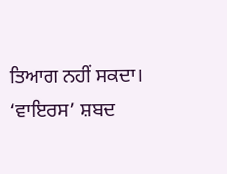ਤਿਆਗ ਨਹੀਂ ਸਕਦਾ।
‘ਵਾਇਰਸ’ ਸ਼ਬਦ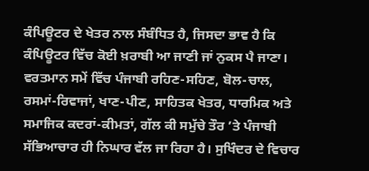ਕੰਪਿਊਟਰ ਦੇ ਖੇਤਰ ਨਾਲ ਸੰਬੰਧਿਤ ਹੈ, ਜਿਸਦਾ ਭਾਵ ਹੈ ਕਿ ਕੰਪਿਊਟਰ ਵਿੱਚ ਕੋਈ ਖ਼ਰਾਬੀ ਆ ਜਾਣੀ ਜਾਂ ਨੁਕਸ ਪੈ ਜਾਣਾ। ਵਰਤਮਾਨ ਸਮੇਂ ਵਿੱਚ ਪੰਜਾਬੀ ਰਹਿਣ-ਸਹਿਣ, ਬੋਲ-ਚਾਲ, ਰਸਮਾਂ-ਰਿਵਾਜਾਂ, ਖਾਣ-ਪੀਣ, ਸਾਹਿਤਕ ਖੇਤਰ, ਧਾਰਮਿਕ ਅਤੇ ਸਮਾਜਿਕ ਕਦਰਾਂ-ਕੀਮਤਾਂ, ਗੱਲ ਕੀ ਸਮੁੱਚੇ ਤੌਰ ’ਤੇ ਪੰਜਾਬੀ ਸੱਭਿਆਚਾਰ ਹੀ ਨਿਘਾਰ ਵੱਲ ਜਾ ਰਿਹਾ ਹੈ। ਸੁਖਿੰਦਰ ਦੇ ਵਿਚਾਰ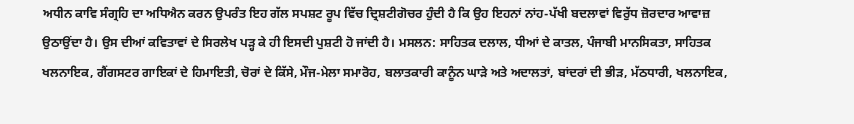ਅਧੀਨ ਕਾਵਿ ਸੰਗ੍ਰਹਿ ਦਾ ਅਧਿਐਨ ਕਰਨ ਉਪਰੰਤ ਇਹ ਗੱਲ ਸਪਸ਼ਟ ਰੂਪ ਵਿੱਚ ਦ੍ਰਿਸ਼ਟੀਗੋਚਰ ਹੁੰਦੀ ਹੈ ਕਿ ਉਹ ਇਹਨਾਂ ਨਾਂਹ-ਪੱਖੀ ਬਦਲਾਵਾਂ ਵਿਰੁੱਧ ਜ਼ੋਰਦਾਰ ਆਵਾਜ਼ ਉਠਾਉਂਦਾ ਹੈ। ਉਸ ਦੀਆਂ ਕਵਿਤਾਵਾਂ ਦੇ ਸਿਰਲੇਖ ਪੜ੍ਹ ਕੇ ਹੀ ਇਸਦੀ ਪੁਸ਼ਟੀ ਹੋ ਜਾਂਦੀ ਹੈ। ਮਸਲਨ: ਸਾਹਿਤਕ ਦਲਾਲ, ਧੀਆਂ ਦੇ ਕਾਤਲ, ਪੰਜਾਬੀ ਮਾਨਸਿਕਤਾ, ਸਾਹਿਤਕ ਖਲਨਾਇਕ, ਗੈਂਗਸਟਰ ਗਾਇਕਾਂ ਦੇ ਹਿਮਾਇਤੀ, ਚੋਰਾਂ ਦੇ ਕਿੱਸੇ, ਮੌਜ-ਮੇਲਾ ਸਮਾਰੋਹ, ਬਲਾਤਕਾਰੀ ਕਾਨੂੰਨ ਘਾੜੇ ਅਤੇ ਅਦਾਲਤਾਂ, ਬਾਂਦਰਾਂ ਦੀ ਭੀੜ, ਮੱਠਧਾਰੀ, ਖਲਨਾਇਕ,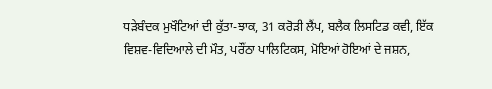ਧੜੇਬੰਦਕ ਮੁਖੌਟਿਆਂ ਦੀ ਕੁੱਤਾ-ਝਾਕ, 31 ਕਰੋੜੀ ਲੈਂਪ, ਬਲੈਕ ਲਿਸਟਿਡ ਕਵੀ, ਇੱਕ ਵਿਸ਼ਵ-ਵਿਦਿਆਲੇ ਦੀ ਮੌਤ, ਪਰੌਂਠਾ ਪਾਲਿਟਿਕਸ, ਮੋਇਆਂ ਹੋਇਆਂ ਦੇ ਜਸ਼ਨ,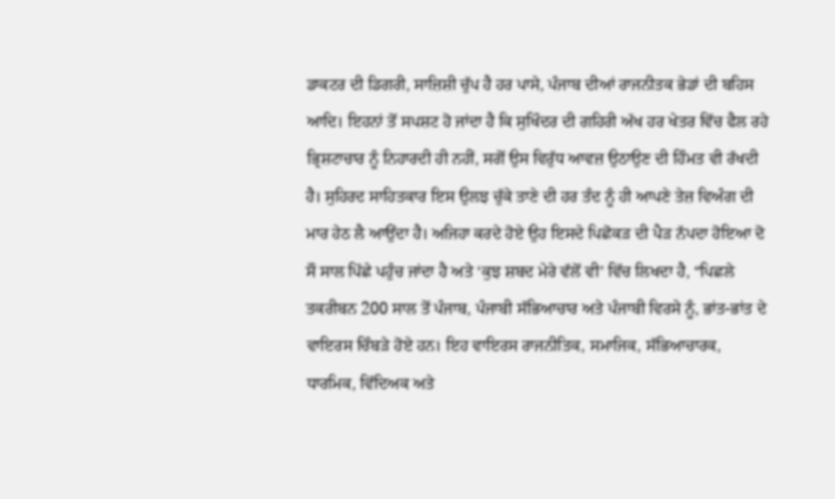ਡਾਕਟਰ ਦੀ ਡਿਗਰੀ, ਸਾਜ਼ਿਸ਼ੀ ਚੁੱਪ ਹੈ ਹਰ ਪਾਸੇ, ਪੰਜਾਬ ਦੀਆਂ ਰਾਜਨੀਤਕ ਭੇਡਾਂ ਦੀ ਬਹਿਸ ਆਦਿ। ਇਹਨਾਂ ਤੋਂ ਸਪਸ਼ਟ ਹੋ ਜਾਂਦਾ ਹੈ ਕਿ ਸੁਖਿੰਦਰ ਦੀ ਗਹਿਰੀ ਅੱਖ ਹਰ ਖੇਤਰ ਵਿੱਚ ਫੈਲ ਰਹੇ ਭ੍ਰਿਸ਼ਟਾਚਾਰ ਨੂੰ ਨਿਹਾਰਦੀ ਹੀ ਨਹੀਂ, ਸਗੋਂ ਉਸ ਵਿਰੁੱਧ ਆਵਜ਼ ਉਠਾਉਣ ਦੀ ਹਿੰਮਤ ਵੀ ਰੱਖਦੀ ਹੈ। ਸੁਹਿਰਦ ਸਾਹਿਤਕਾਰ ਇਸ ਉਲਝ ਚੁੱਕੇ ਤਾਣੇ ਦੀ ਹਰ ਤੰਦ ਨੂੰ ਹੀ ਆਪਣੇ ਤੇਜ਼ ਵਿਅੰਗ ਦੀ ਮਾਰ ਹੇਠ ਲੈ ਆਉਂਦਾ ਹੈ। ਅਜਿਹਾ ਕਰਦੇ ਹੋਏ ਉਹ ਇਸਦੇ ਪਿਛੋਕੜ ਦੀ ਪੈੜ ਨੱਪਦਾ ਹੋਇਆ ਦੋ ਸੌ ਸਾਲ ਪਿੱਛੇ ਪਹੁੰਚ ਜਾਂਦਾ ਹੈ ਅਤੇ ‘ਕੁਝ ਸ਼ਬਦ ਮੇਰੇ ਵੱਲੋਂ ਵੀ’ ਵਿੱਚ ਲਿਖਦਾ ਹੈ, “ਪਿਛਲੇ ਤਕਰੀਬਨ 200 ਸਾਲ ਤੋਂ ਪੰਜਾਬ, ਪੰਜਾਬੀ ਸੱਭਿਆਚਾਰ ਅਤੇ ਪੰਜਾਬੀ ਵਿਰਸੇ ਨੂੰ, ਭਾਂਤ-ਭਾਂਤ ਦੇ ਵਾਇਰਸ ਚਿੰਬੜੇ ਹੋਏ ਹਨ। ਇਹ ਵਾਇਰਸ ਰਾਜਨੀਤਿਕ, ਸਮਾਜਿਕ, ਸੱਭਿਆਚਾਰਕ, ਧਾਰਮਿਕ, ਵਿੱਦਿਅਕ ਅਤੇ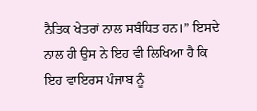ਨੈਤਿਕ ਖੇਤਰਾਂ ਨਾਲ ਸਬੰਧਿਤ ਹਨ।” ਇਸਦੇ ਨਾਲ ਹੀ ਉਸ ਨੇ ਇਹ ਵੀ ਲਿਖਿਆ ਹੈ ਕਿ ਇਹ ਵਾਇਰਸ ਪੰਜਾਬ ਨੂੰ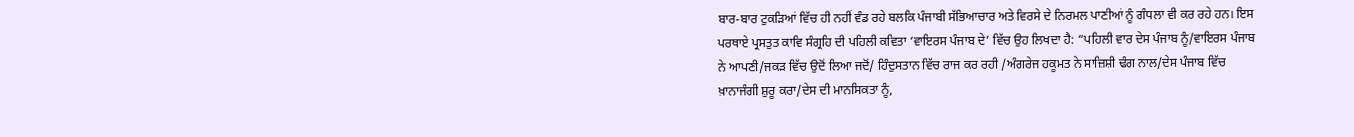ਬਾਰ-ਬਾਰ ਟੁਕੜਿਆਂ ਵਿੱਚ ਹੀ ਨਹੀਂ ਵੰਡ ਰਹੇ ਬਲਕਿ ਪੰਜਾਬੀ ਸੱਭਿਆਚਾਰ ਅਤੇ ਵਿਰਸੇ ਦੇ ਨਿਰਮਲ ਪਾਣੀਆਂ ਨੂੰ ਗੰਧਲਾ ਵੀ ਕਰ ਰਹੇ ਹਨ। ਇਸ ਪਰਥਾਏ ਪ੍ਰਸਤੁਤ ਕਾਵਿ ਸੰਗ੍ਰਹਿ ਦੀ ਪਹਿਲੀ ਕਵਿਤਾ ‘ਵਾਇਰਸ ਪੰਜਾਬ ਦੇ’ ਵਿੱਚ ਉਹ ਲਿਖਦਾ ਹੈ: “ਪਹਿਲੀ ਵਾਰ ਦੇਸ ਪੰਜਾਬ ਨੂੰ/ਵਾਇਰਸ ਪੰਜਾਬ ਨੇ ਆਪਣੀ/ਜਕੜ ਵਿੱਚ ਉਦੋਂ ਲਿਆ ਜਦੋਂ/ ਹਿੰਦੁਸਤਾਨ ਵਿੱਚ ਰਾਜ ਕਰ ਰਹੀ /ਅੰਗਰੇਜ ਹਕੂਮਤ ਨੇ ਸਾਜ਼ਿਸ਼ੀ ਢੰਗ ਨਾਲ/ਦੇਸ ਪੰਜਾਬ ਵਿੱਚ ਖ਼ਾਨਾਜੰਗੀ ਸ਼ੁਰੂ ਕਰਾ/ਦੇਸ ਦੀ ਮਾਨਸਿਕਤਾ ਨੂੰ,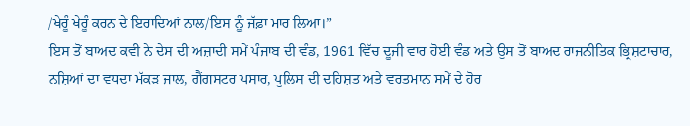/ਖੇਰੂੰ ਖੇਰੂੰ ਕਰਨ ਦੇ ਇਰਾਦਿਆਂ ਨਾਲ/ਇਸ ਨੂੰ ਜੱਫ਼ਾ ਮਾਰ ਲਿਆ।”
ਇਸ ਤੋਂ ਬਾਅਦ ਕਵੀ ਨੇ ਦੇਸ ਦੀ ਅਜ਼ਾਦੀ ਸਮੇਂ ਪੰਜਾਬ ਦੀ ਵੰਡ, 1961 ਵਿੱਚ ਦੂਜੀ ਵਾਰ ਹੋਈ ਵੰਡ ਅਤੇ ਉਸ ਤੋਂ ਬਾਅਦ ਰਾਜਨੀਤਿਕ ਭ੍ਰਿਸ਼ਟਾਚਾਰ, ਨਸ਼ਿਆਂ ਦਾ ਵਧਦਾ ਮੱਕੜ ਜਾਲ, ਗੈਂਗਸਟਰ ਪਸਾਰ, ਪੁਲਿਸ ਦੀ ਦਹਿਸ਼ਤ ਅਤੇ ਵਰਤਮਾਨ ਸਮੇਂ ਦੇ ਹੋਰ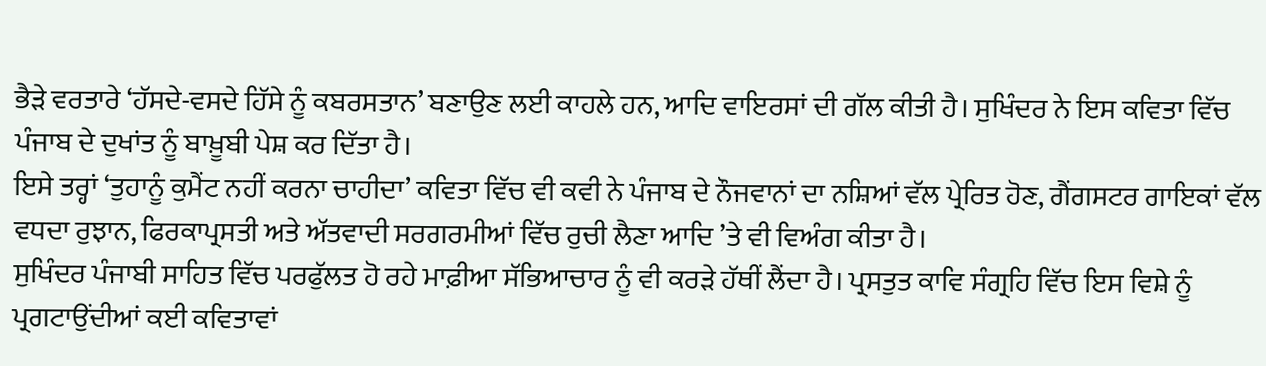ਭੈੜੇ ਵਰਤਾਰੇ ‘ਹੱਸਦੇ-ਵਸਦੇ ਹਿੱਸੇ ਨੂੰ ਕਬਰਸਤਾਨ’ ਬਣਾਉਣ ਲਈ ਕਾਹਲੇ ਹਨ, ਆਦਿ ਵਾਇਰਸਾਂ ਦੀ ਗੱਲ ਕੀਤੀ ਹੈ। ਸੁਖਿੰਦਰ ਨੇ ਇਸ ਕਵਿਤਾ ਵਿੱਚ ਪੰਜਾਬ ਦੇ ਦੁਖਾਂਤ ਨੂੰ ਬਾਖ਼ੂਬੀ ਪੇਸ਼ ਕਰ ਦਿੱਤਾ ਹੈ।
ਇਸੇ ਤਰ੍ਹਾਂ ‘ਤੁਹਾਨੂੰ ਕੁਮੈਂਟ ਨਹੀਂ ਕਰਨਾ ਚਾਹੀਦਾ’ ਕਵਿਤਾ ਵਿੱਚ ਵੀ ਕਵੀ ਨੇ ਪੰਜਾਬ ਦੇ ਨੌਜਵਾਨਾਂ ਦਾ ਨਸ਼ਿਆਂ ਵੱਲ ਪ੍ਰੇਰਿਤ ਹੋਣ, ਗੈਂਗਸਟਰ ਗਾਇਕਾਂ ਵੱਲ ਵਧਦਾ ਰੁਝਾਨ, ਫਿਰਕਾਪ੍ਰਸਤੀ ਅਤੇ ਅੱਤਵਾਦੀ ਸਰਗਰਮੀਆਂ ਵਿੱਚ ਰੁਚੀ ਲੈਣਾ ਆਦਿ ’ਤੇ ਵੀ ਵਿਅੰਗ ਕੀਤਾ ਹੈ।
ਸੁਖਿੰਦਰ ਪੰਜਾਬੀ ਸਾਹਿਤ ਵਿੱਚ ਪਰਫੁੱਲਤ ਹੋ ਰਹੇ ਮਾਫ਼ੀਆ ਸੱਭਿਆਚਾਰ ਨੂੰ ਵੀ ਕਰੜੇ ਹੱਥੀਂ ਲੈਂਦਾ ਹੈ। ਪ੍ਰਸਤੁਤ ਕਾਵਿ ਸੰਗ੍ਰਹਿ ਵਿੱਚ ਇਸ ਵਿਸ਼ੇ ਨੂੰ ਪ੍ਰਗਟਾਉਂਦੀਆਂ ਕਈ ਕਵਿਤਾਵਾਂ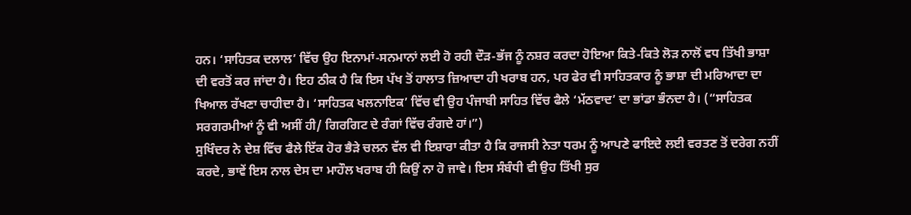ਹਨ। ‘ਸਾਹਿਤਕ ਦਲਾਲ’ ਵਿੱਚ ਉਹ ਇਨਾਮਾਂ-ਸਨਮਾਨਾਂ ਲਈ ਹੋ ਰਹੀ ਦੌੜ-ਭੱਜ ਨੂੰ ਨਸ਼ਰ ਕਰਦਾ ਹੋਇਆ ਕਿਤੇ-ਕਿਤੇ ਲੋੜ ਨਾਲੋਂ ਵਧ ਤਿੱਖੀ ਭਾਸ਼ਾ ਦੀ ਵਰਤੋਂ ਕਰ ਜਾਂਦਾ ਹੈ। ਇਹ ਠੀਕ ਹੈ ਕਿ ਇਸ ਪੱਖ ਤੋਂ ਹਾਲਾਤ ਜ਼ਿਆਦਾ ਹੀ ਖਰਾਬ ਹਨ, ਪਰ ਫੇਰ ਵੀ ਸਾਹਿਤਕਾਰ ਨੂੰ ਭਾਸ਼ਾ ਦੀ ਮਰਿਆਦਾ ਦਾ ਖਿਆਲ ਰੱਖਣਾ ਚਾਹੀਦਾ ਹੈ। ‘ਸਾਹਿਤਕ ਖਲਨਾਇਕ’ ਵਿੱਚ ਵੀ ਉਹ ਪੰਜਾਬੀ ਸਾਹਿਤ ਵਿੱਚ ਫੈਲੇ ‘ਮੱਠਵਾਦ’ ਦਾ ਭਾਂਡਾ ਭੰਨਦਾ ਹੈ। (“ਸਾਹਿਤਕ ਸਰਗਰਮੀਆਂ ਨੂੰ ਵੀ ਅਸੀਂ ਹੀ/ ਗਿਰਗਿਟ ਦੇ ਰੰਗਾਂ ਵਿੱਚ ਰੰਗਦੇ ਹਾਂ।”)
ਸੁਖਿੰਦਰ ਨੇ ਦੇਸ਼ ਵਿੱਚ ਫੈਲੇ ਇੱਕ ਹੋਰ ਭੈੜੇ ਚਲਨ ਵੱਲ ਵੀ ਇਸ਼ਾਰਾ ਕੀਤਾ ਹੈ ਕਿ ਰਾਜਸੀ ਨੇਤਾ ਧਰਮ ਨੂੰ ਆਪਣੇ ਫਾਇਦੇ ਲਈ ਵਰਤਣ ਤੋਂ ਦਰੇਗ ਨਹੀਂ ਕਰਦੇ, ਭਾਵੇਂ ਇਸ ਨਾਲ ਦੇਸ ਦਾ ਮਾਹੌਲ ਖਰਾਬ ਹੀ ਕਿਉਂ ਨਾ ਹੋ ਜਾਵੇ। ਇਸ ਸੰਬੰਧੀ ਵੀ ਉਹ ਤਿੱਖੀ ਸੁਰ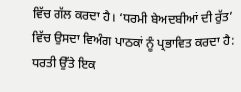ਵਿੱਚ ਗੱਲ ਕਰਦਾ ਹੈ। ‘ਧਰਮੀ ਬੇਅਦਬੀਆਂ ਦੀ ਰੁੱਤ’ ਵਿੱਚ ਉਸਦਾ ਵਿਅੰਗ ਪਾਠਕਾਂ ਨੂੰ ਪ੍ਰਭਾਵਿਤ ਕਰਦਾ ਹੈ:
ਧਰਤੀ ਉੱਤੇ ਇਕ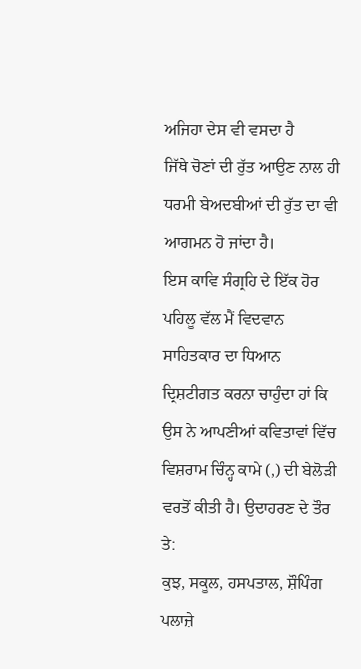ਅਜਿਹਾ ਦੇਸ ਵੀ ਵਸਦਾ ਹੈ
ਜਿੱਥੇ ਚੋਣਾਂ ਦੀ ਰੁੱਤ ਆਉਣ ਨਾਲ ਹੀ
ਧਰਮੀ ਬੇਅਦਬੀਆਂ ਦੀ ਰੁੱਤ ਦਾ ਵੀ
ਆਗਮਨ ਹੋ ਜਾਂਦਾ ਹੈ।
ਇਸ ਕਾਵਿ ਸੰਗ੍ਰਹਿ ਦੇ ਇੱਕ ਹੋਰ ਪਹਿਲੂ ਵੱਲ ਮੈਂ ਵਿਦਵਾਨ ਸਾਹਿਤਕਾਰ ਦਾ ਧਿਆਨ ਦ੍ਰਿਸ਼ਟੀਗਤ ਕਰਨਾ ਚਾਹੁੰਦਾ ਹਾਂ ਕਿ ਉਸ ਨੇ ਆਪਣੀਆਂ ਕਵਿਤਾਵਾਂ ਵਿੱਚ ਵਿਸ਼ਰਾਮ ਚਿੰਨ੍ਹ ਕਾਮੇ (,) ਦੀ ਬੇਲੋੜੀ ਵਰਤੋਂ ਕੀਤੀ ਹੈ। ਉਦਾਹਰਣ ਦੇ ਤੌਰ ਤੇ:
ਕੁਝ, ਸਕੂਲ, ਹਸਪਤਾਲ, ਸ਼ੌਪਿੰਗ ਪਲਾਜ਼ੇ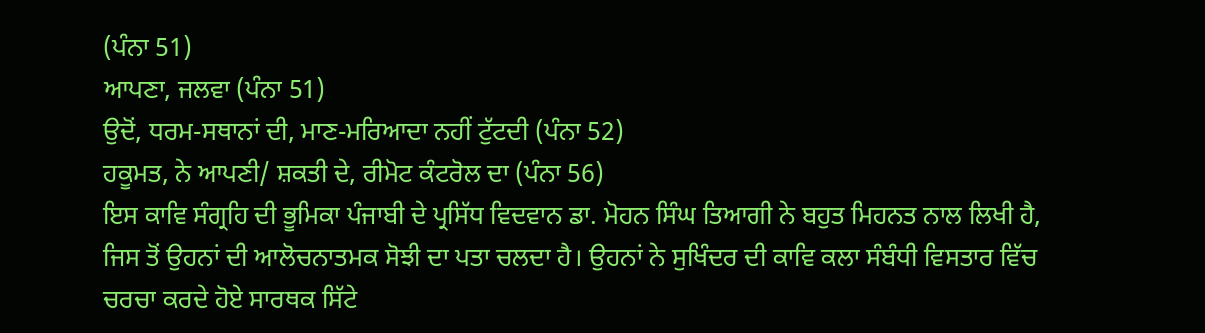(ਪੰਨਾ 51)
ਆਪਣਾ, ਜਲਵਾ (ਪੰਨਾ 51)
ਉਦੋਂ, ਧਰਮ-ਸਥਾਨਾਂ ਦੀ, ਮਾਣ-ਮਰਿਆਦਾ ਨਹੀਂ ਟੁੱਟਦੀ (ਪੰਨਾ 52)
ਹਕੂਮਤ, ਨੇ ਆਪਣੀ/ ਸ਼ਕਤੀ ਦੇ, ਰੀਮੋਟ ਕੰਟਰੋਲ ਦਾ (ਪੰਨਾ 56)
ਇਸ ਕਾਵਿ ਸੰਗ੍ਰਹਿ ਦੀ ਭੂਮਿਕਾ ਪੰਜਾਬੀ ਦੇ ਪ੍ਰਸਿੱਧ ਵਿਦਵਾਨ ਡਾ. ਮੋਹਨ ਸਿੰਘ ਤਿਆਗੀ ਨੇ ਬਹੁਤ ਮਿਹਨਤ ਨਾਲ ਲਿਖੀ ਹੈ, ਜਿਸ ਤੋਂ ਉਹਨਾਂ ਦੀ ਆਲੋਚਨਾਤਮਕ ਸੋਝੀ ਦਾ ਪਤਾ ਚਲਦਾ ਹੈ। ਉਹਨਾਂ ਨੇ ਸੁਖਿੰਦਰ ਦੀ ਕਾਵਿ ਕਲਾ ਸੰਬੰਧੀ ਵਿਸਤਾਰ ਵਿੱਚ ਚਰਚਾ ਕਰਦੇ ਹੋਏ ਸਾਰਥਕ ਸਿੱਟੇ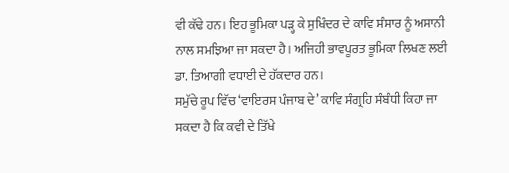ਵੀ ਕੱਢੇ ਹਨ। ਇਹ ਭੂਮਿਕਾ ਪੜ੍ਹ ਕੇ ਸੁਖਿੰਦਰ ਦੇ ਕਾਵਿ ਸੰਸਾਰ ਨੂੰ ਅਸਾਨੀ ਨਾਲ ਸਮਝਿਆ ਜਾ ਸਕਦਾ ਹੈ। ਅਜਿਹੀ ਭਾਵਪੂਰਤ ਭੂਮਿਕਾ ਲਿਖਣ ਲਈ ਡਾ. ਤਿਆਗੀ ਵਧਾਈ ਦੇ ਹੱਕਦਾਰ ਹਨ।
ਸਮੁੱਚੇ ਰੂਪ ਵਿੱਚ ‘ਵਾਇਰਸ ਪੰਜਾਬ ਦੇ’ ਕਾਵਿ ਸੰਗ੍ਰਹਿ ਸੰਬੰਧੀ ਕਿਹਾ ਜਾ ਸਕਦਾ ਹੈ ਕਿ ਕਵੀ ਦੇ ਤਿੱਖੇ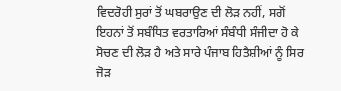ਵਿਦਰੋਹੀ ਸੁਰਾਂ ਤੋਂ ਘਬਰਾਉਣ ਦੀ ਲੋੜ ਨਹੀਂ, ਸਗੋਂ ਇਹਨਾਂ ਤੋਂ ਸਬੰਧਿਤ ਵਰਤਾਰਿਆਂ ਸੰਬੰਧੀ ਸੰਜੀਦਾ ਹੋ ਕੇ ਸੋਚਣ ਦੀ ਲੋੜ ਹੈ ਅਤੇ ਸਾਰੇ ਪੰਜਾਬ ਹਿਤੈਸ਼ੀਆਂ ਨੂੰ ਸਿਰ ਜੋੜ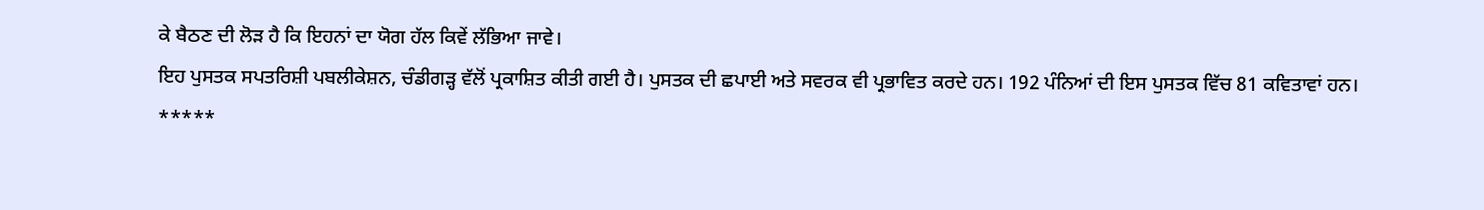ਕੇ ਬੈਠਣ ਦੀ ਲੋੜ ਹੈ ਕਿ ਇਹਨਾਂ ਦਾ ਯੋਗ ਹੱਲ ਕਿਵੇਂ ਲੱਭਿਆ ਜਾਵੇ।
ਇਹ ਪੁਸਤਕ ਸਪਤਰਿਸ਼ੀ ਪਬਲੀਕੇਸ਼ਨ, ਚੰਡੀਗੜ੍ਹ ਵੱਲੋਂ ਪ੍ਰਕਾਸ਼ਿਤ ਕੀਤੀ ਗਈ ਹੈ। ਪੁਸਤਕ ਦੀ ਛਪਾਈ ਅਤੇ ਸਵਰਕ ਵੀ ਪ੍ਰਭਾਵਿਤ ਕਰਦੇ ਹਨ। 192 ਪੰਨਿਆਂ ਦੀ ਇਸ ਪੁਸਤਕ ਵਿੱਚ 81 ਕਵਿਤਾਵਾਂ ਹਨ।
*****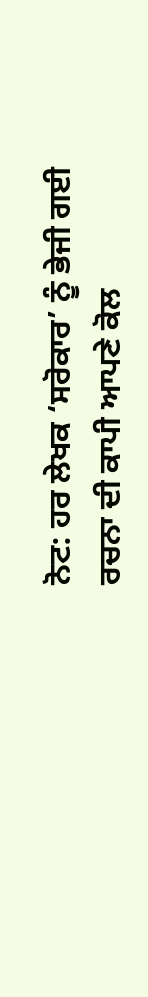ਨੋਟ: ਹਰ ਲੇਖਕ ‘ਸਰੋਕਾਰ’ ਨੂੰ ਭੇਜੀ ਗਈ ਰਚਨਾ ਦੀ ਕਾਪੀ ਆਪਣੇ ਕੋਲ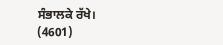ਸੰਭਾਲਕੇ ਰੱਖੇ।
(4601)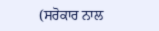(ਸਰੋਕਾਰ ਨਾਲ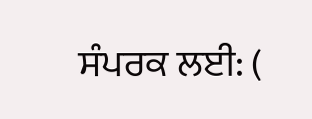ਸੰਪਰਕ ਲਈ: (